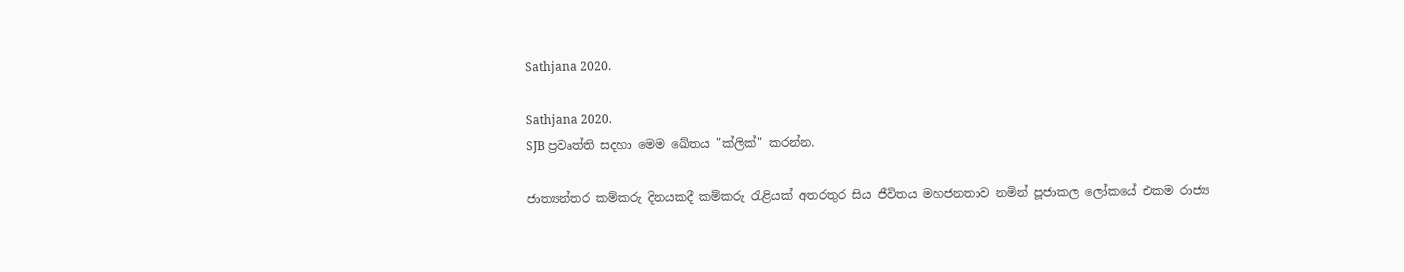Sathjana 2020.

Sathjana 2020.
SJB ප්‍රවෘත්ති සදහා මෙම ඛේතය "ක්ලික්" කරන්න.

ජාත්‍යන්තර කම්කරු දිනයකදී කම්කරු රැළියක් අතරතුර සිය ජීවිතය මහජනතාව නමින් පූජාකල ලෝකයේ එකම රාජ්‍ය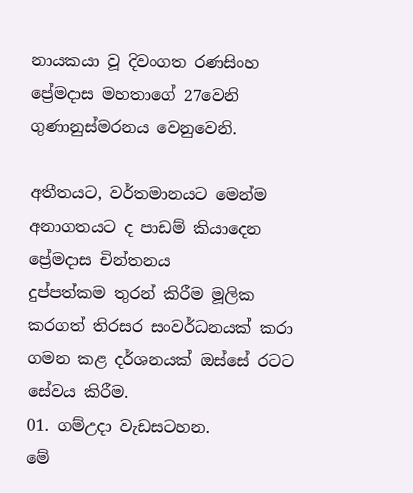නායකයා වූ දිවංගත රණසිංහ ප්‍රේමදාස මහතාගේ 27වෙනි ගුණානුස්මරනය වෙනුවෙනි.

අතීතයට, වර්තමානයට මෙන්ම අනාගතයට ද පාඩම් කියාදෙන ප්‍රේමදාස චින්තනය
දුප්පත්කම තුරන් කිරීම මූලික කරගත් තිරසර සංවර්ධනයක් කරා   ගමන කළ දර්ශනයක් ඔස්සේ රටට සේවය කිරීම.
01. ගම්උදා වැඩසටහන.
මේ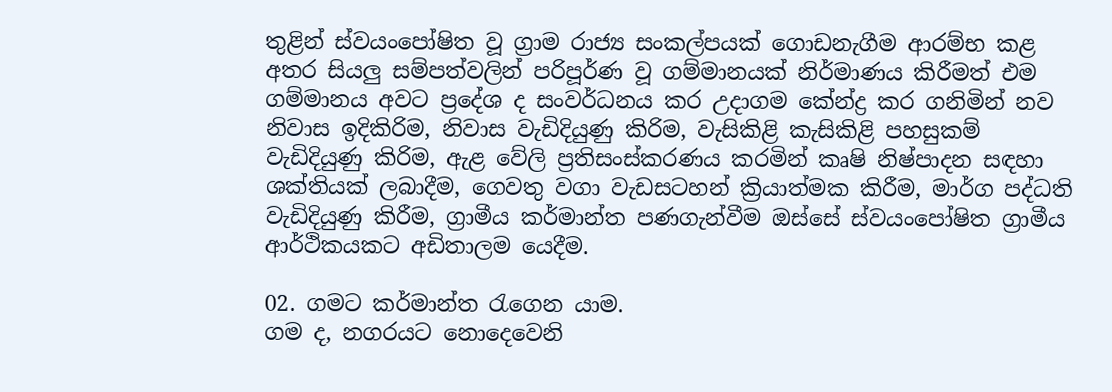තුළින් ස්වයංපෝෂිත වූ ග්‍රාම රාජ්‍ය සංකල්පයක් ගොඩනැගීම ආරම්භ කළ අතර සියලු සම්පත්වලින් පරිපූර්ණ වූ ගම්මානයක් නිර්මාණය කිරීමත් එම ගම්මානය අවට ප්‍රදේශ ද සංවර්ධනය කර උදාගම කේන්ද්‍ර කර ගනිමින් නව නිවාස ඉදිකිරිම, නිවාස වැඩිදියුණු කිරිම, වැසිකිළි කැසිකිළි පහසුකම් වැඩිදියුණු කිරිම, ඇළ වේලි ප්‍රතිසංස්කරණය කරමින් කෘෂි නිෂ්පාදන සඳහා ශක්තියක් ලබාදීම, ගෙවතු වගා වැඩසටහන් ක්‍රියාත්මක කිරීම, මාර්ග පද්ධති වැඩිදියුණු කිරීම, ග්‍රාමීය කර්මාන්ත පණගැන්වීම ඔස්සේ ස්වයංපෝෂිත ග්‍රාමීය ආර්ථිකයකට අඩිතාලම යෙදීම.

02. ගමට කර්මාන්ත රැගෙන යාම.
ගම ද, නගරයට නොදෙවෙනි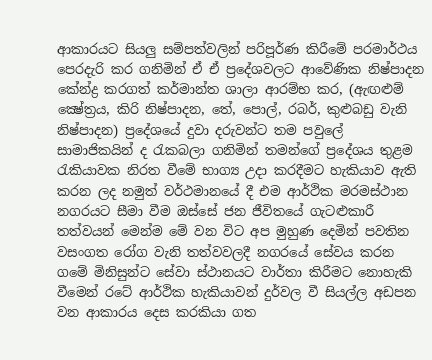ආකාරයට සියලු සම්පත්වලින් පරිපූර්ණ කිරීමේ පරමාර්ථය පෙරදැරි කර ගනිමින් ඒ ඒ ප්‍රදේශවලට ආවේණික නිෂ්පාදන කේන්ද්‍ර කරගත් කර්මාන්ත ශාලා ආරම්භ කර, (ඇඟළුම් ක්‍ෂේත්‍රය, කිරි නිෂ්පාදන, තේ, පොල්, රබර්, කුළුබඩු වැනි නිෂ්පාදන) ප්‍රදේශයේ දුවා දරුවන්ට තම පවුලේ සාමාජිකයින් ද රැකබලා ගනිමින් තමන්ගේ ප්‍රදේශය තුළම රැකියාවක නිරත වීමේ භාග්‍ය උදා කරදීමට හැකියාව ඇති කරන ලද නමුත් වර්ථමානයේ දී එම ආර්ථික මරමස්ථාන නගරයට සීමා වීම ඔස්සේ ජන ජීවිතයේ ගැටළුකාරී තත්වයන් මෙන්ම මේ වන විට අප මුහුණ දෙමින් පවතින වසංගත රෝග වැනි තත්වවලදී නගරයේ සේවය කරන ගමේ මිනිසුන්ට සේවා ස්ථානයට වාර්තා කිරීමට නොහැකි වීමෙන් රටේ ආර්ථික හැකියාවන් දුර්වල වී සියල්ල අඩපන වන ආකාරය දෙස කරකියා ගත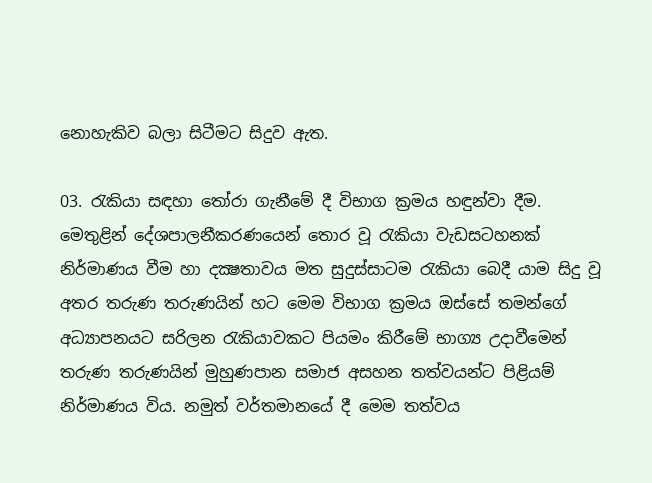නොහැකිව බලා සිටීමට සිදුව ඇත.

03. රැකියා සඳහා තෝරා ගැනීමේ දී විභාග ක්‍රමය හඳුන්වා දීම.
මෙතුළින් දේශපාලනීකරණයෙන් තොර වූ රැකියා වැඩසටහනක් නිර්මාණය වීම හා දක්‍ෂතාවය මත සුදුස්සාටම රැකියා බෙදී යාම සිදු වූ අතර තරුණ තරුණයින් හට මෙම විභාග ක්‍රමය ඔස්සේ තමන්ගේ අධ්‍යාපනයට සරිලන රැකියාවකට පියමං කිරීමේ භාග්‍ය උදාවීමෙන් තරුණ තරුණයින් මුහුණපාන සමාජ අසහන තත්වයන්ට පිළියම් නිර්මාණය විය. නමුත් වර්තමානයේ දී මෙම තත්වය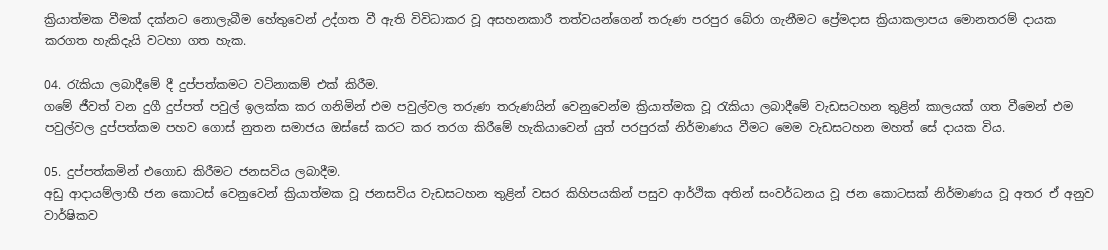ක්‍රියාත්මක වීමක් දක්නට නොලැබීම හේතුවෙන් උද්ගත වී ඇති විවිධාකර වූ අසහනකාරී තත්වයන්ගෙන් තරුණ පරපුර බේරා ගැනීමට ප්‍රේමදාස ක්‍රියාකලාපය මොනතරම් දායක කරගත හැකිදැයි වටහා ගත හැක.

04. රැකියා ලබාදීමේ දී දුප්පත්කමට වටිනාකම් එක් කිරීම.
ගමේ ජීවත් වන දුගී දුප්පත් පවුල් ඉලක්ක කර ගනිමින් එම පවුල්වල තරුණ තරුණයින් වෙනුවෙන්ම ක්‍රියාත්මක වූ රැකියා ලබාදීමේ වැඩසටහන තුළින් කාලයක් ගත වීමෙන් එම පවුල්වල දුප්පත්කම පහව ගොස් නුතන සමාජය ඔස්සේ කරට කර තරග කිරීමේ හැකියාවෙන් යුත් පරපුරක් නිර්මාණය වීමට මෙම වැඩසටහන මහත් සේ දායක විය.

05. දුප්පත්කමින් එගොඩ කිරීමට ජනසවිය ලබාදීම.
අඩු ආදායම්ලාභී ජන කොටස් වෙනුවෙන් ක්‍රියාත්මක වූ ජනසවිය වැඩසටහන තුළින් වසර කිහිපයකින් පසුව ආර්ථික අතින් සංවර්ධනය වූ ජන කොටසක් නිර්මාණය වූ අතර ඒ අනුව වාර්ෂිකව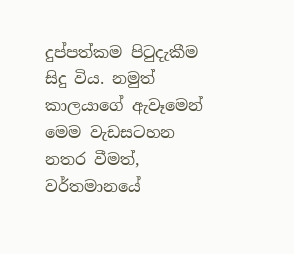දුප්පත්කම පිටුදැකීම සිදු විය. නමුත් කාලයාගේ ඇවෑමෙන් මෙම වැඩසටහන නතර වීමත්, වර්තමානයේ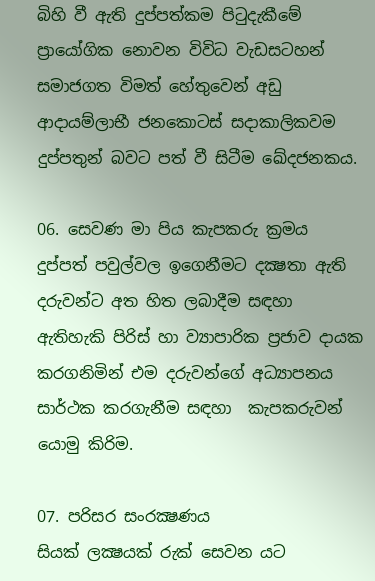බිහි වී ඇති දුප්පත්කම පිටුදැකීමේ ප්‍රායෝගික නොවන විවිධ වැඩසටහන් සමාජගත විමත් හේතුවෙන් අඩු ආදායම්ලාභී ජනකොටස් සදාකාලිකවම දුප්පතුන් බවට පත් වී සිටීම ඛේදජනකය.

06. සෙවණ මා පිය කැපකරු ක්‍රමය
දුප්පත් පවුල්වල ඉගෙනීමට දක්‍ෂතා ඇති දරුවන්ට අත හිත ලබාදීම සඳහා ඇතිහැකි පිරිස් හා ව්‍යාපාරික ප්‍රජාව දායක කරගනිමින් එම දරුවන්ගේ අධ්‍යාපනය සාර්ථක කරගැනීම සඳහා  කැපකරුවන් යොමු කිරිම.

07. පරිසර සංරක්‍ෂණය
සියක් ලක්‍ෂයක් රුක් සෙවන යට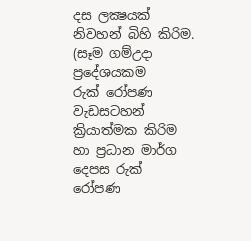දස ලක්‍ෂයක් නිවහන් බිහි කිරිම. (සෑම ගම්උදා ප්‍රදේශයකම
රුක් රෝපණ වැඩසටහන් ක්‍රියාත්මක කිරිම හා ප්‍රධාන මාර්ග දෙපස රුක් රෝපණ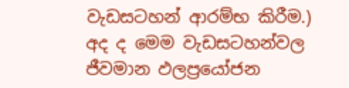වැඩසටහන් ආරම්භ කිරීම.) අද ද මෙම වැඩසටහන්වල  ජීවමාන ඵලප්‍රයෝජන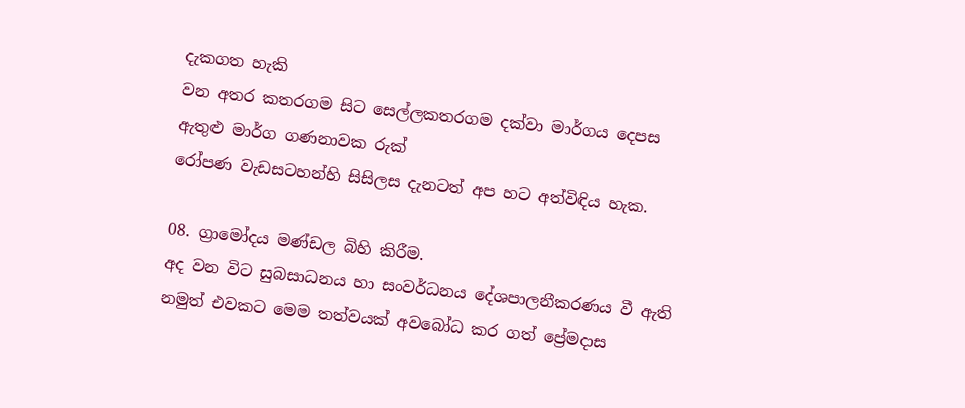දැකගත හැකි
වන අතර කතරගම සිට සෙල්ලකතරගම දක්වා මාර්ගය දෙපස ඇතුළු මාර්ග ගණනාවක රුක්
රෝපණ වැඩසටහන්හි සිසිලස දැනටත් අප හට අත්විඳිය හැක.

08. ග්‍රාමෝදය මණ්ඩල බිහි කිරීම.
අද වන විට සුබසාධනය හා සංවර්ධනය දේශපාලනීකරණය වී ඇති නමුත් එවකට මෙම තත්වයක් අවබෝධ කර ගත් ප්‍රේමදාස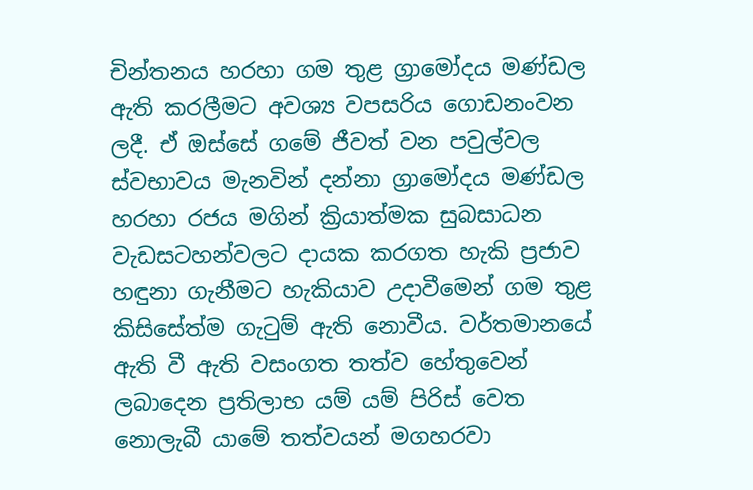චින්තනය හරහා ගම තුළ ග්‍රාමෝදය මණ්ඩල ඇති කරලීමට අවශ්‍ය වපසරිය ගොඩනංවන ලදී. ඒ ඔස්සේ ගමේ ජීවත් වන පවුල්වල ස්වභාවය මැනවින් දන්නා ග්‍රාමෝදය මණ්ඩල හරහා රජය මගින් ක්‍රියාත්මක සුබසාධන වැඩසටහන්වලට දායක කරගත හැකි ප්‍රජාව හඳුනා ගැනීමට හැකියාව උදාවීමෙන් ගම තුළ කිසිසේත්ම ගැටුම් ඇති නොවීය. වර්තමානයේ ඇති වී ඇති වසංගත තත්ව හේතුවෙන් ලබාදෙන ප්‍රතිලාභ යම් යම් පිරිස් වෙත නොලැබී යාමේ තත්වයන් මගහරවා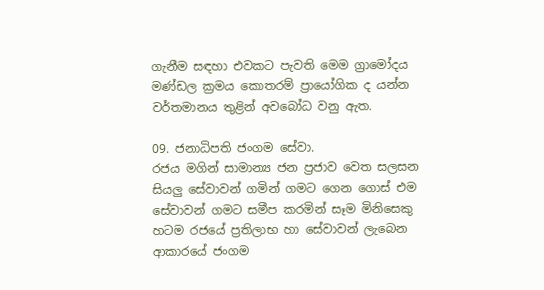ගැනීම සඳහා එවකට පැවති මෙම ග්‍රාමෝදය මණ්ඩල ක්‍රමය කොතරම් ප්‍රායෝගික ද යන්න වර්තමානය තුළින් අවබෝධ වනු ඇත.

09. ජනාධිපති ජංගම සේවා.
රජය මගින් සාමාන්‍ය ජන ප්‍රජාව වෙත සලසන සියලු සේවාවන් ගමින් ගමට ගෙන ගොස් එම සේවාවන් ගමට සමීප කරමින් සෑම මිනිසෙකු හටම රජයේ ප්‍රතිලාභ හා සේවාවන් ලැබෙන ආකාරයේ ජංගම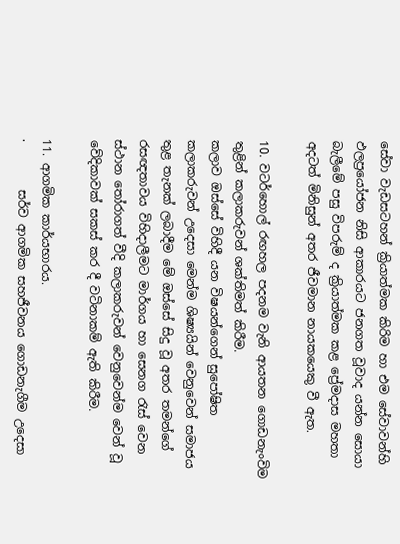සේවා වැඩසටහන් ක්‍රියාත්මක කිරිම හා එම සේවාවන්හි ඵලප්‍රයෝජන නිසි ආකාරයට ජනගත වූවාද යන්න සොයා බැලීමේ පසු විපරුම් ද ක්‍රියාත්මක කළ ප්‍රේමදාස මහතා අදටත් මිනිසුන් අතර ජීවමාන නායකයෙකු වී ඇත.

10. වටර්හොල් රඟහල පදනම වැනි ආයතන ගොඩනැංවිම තුළින් කලාකරුවන් ශක්තිමත් කිරීම.
කලාව ඔස්සේ විහිදී යන විෂයන්ගෙන් සුපෝෂිත කලාකරුවන් උදෙසා මෙන්ම ශිෂ්‍යයින් වෙනුවෙන් සමාජය තුළ තැනක් ලබාදීම මේ ඔස්සේ සිදු වූ අතර තමන්ගේ රසඥතාවය විහිදාලීමට මාර්ගය හා සෙනග රැස් වෙන ස්ථාන තෝරාගත් වීදි කලාකරුවන් වෙනුවෙන්ම වෙන් වූ වේදිකාවක් සකස් කර දී වටිනාකම් ඇති කිරීම.

11. ආගමික කාර්යභාරය.
·        සර්ව ආගමික සහජීවනය ගොඩනැගීම උදෙසා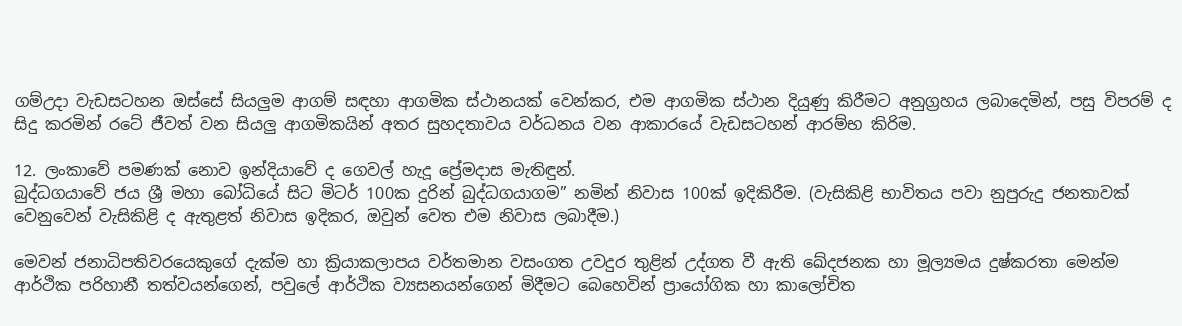ගම්උදා වැඩසටහන ඔස්සේ සියලුම ආගම් සඳහා ආගමික ස්ථානයක් වෙන්කර, එම ආගමික ස්ථාන දියුණු කිරීමට අනුග්‍රහය ලබාදෙමින්, පසු විපරම් ද සිදු කරමින් රටේ ජීවත් වන සියලු ආගමිකයින් අතර සුහදතාවය වර්ධනය වන ආකාරයේ වැඩසටහන් ආරම්භ කිරිම.

12. ලංකාවේ පමණක් නොව ඉන්දියාවේ ද ගෙවල් හැදූ ප්‍රේමදාස මැතිඳුන්.
බුද්ධගයාවේ ජය ශ්‍රී මහා බෝධියේ සිට මිටර් 100ක දුරින් බුද්ධගයාගම” නමින් නිවාස 100ක් ඉදිකිරීම. (වැසිකිළි භාවිතය පවා නුපුරුදු ජනතාවක් වෙනුවෙන් වැසිකිළි ද ඇතුළත් නිවාස ඉදිකර, ඔවුන් වෙත එම නිවාස ලබාදීම.)

මෙවන් ජනාධිපතිවරයෙකුගේ දැක්ම හා ක්‍රියාකලාපය වර්තමාන වසංගත උවදුර තුළින් උද්ගත වී ඇති ඛේදජනක හා මූල්‍යමය දුෂ්කරතා මෙන්ම ආර්ථික පරිහානී තත්වයන්ගෙන්, පවුලේ ආර්ථික ව්‍යසනයන්ගෙන් මිදීමට බෙහෙවින් ප්‍රායෝගික හා කාලෝචිත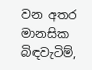වන අතර මානසික බිඳවැටිම්,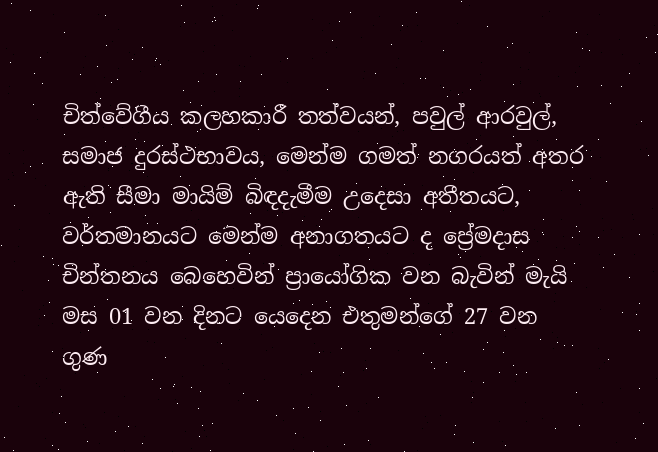චිත්වේගීය කලහකාරී තත්වයන්, පවුල් ආරවුල්, සමාජ දුරස්ථභාවය, මෙන්ම ගමත් නගරයත් අතර ඇති සීමා මායිම් බිඳදැමීම උදෙසා අතීතයට, වර්තමානයට මෙන්ම අනාගතයට ද ප්‍රේමදාස චින්තනය බෙහෙවින් ප්‍රායෝගික වන බැවින් මැයි මස 01 වන දිනට යෙදෙන එතුමන්ගේ 27 වන ගුණ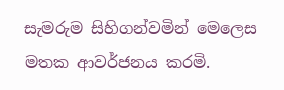සැමරුම සිහිගන්වමින් මෙලෙස මතක ආවර්ජනය කරමි.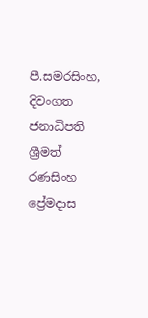පී.සමරසිංහ,
දිවංගත ජනාධිපති ශ්‍රීමත් රණසිංහ ප්‍රේමදාස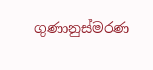ගුණානුස්මරණ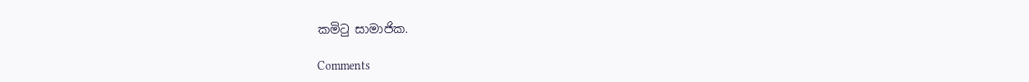කමිටු සාමාජික.

Comments